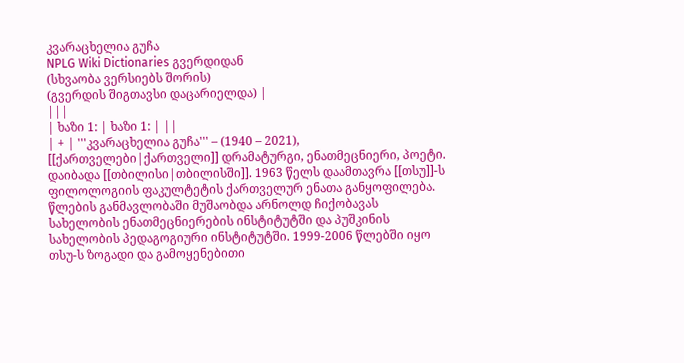კვარაცხელია გუჩა
NPLG Wiki Dictionaries გვერდიდან
(სხვაობა ვერსიებს შორის)
(გვერდის შიგთავსი დაცარიელდა) |
|||
| ხაზი 1: | ხაზი 1: | ||
| + | '''კვარაცხელია გუჩა''' – (1940 – 2021), [[ქართველები|ქართველი]] დრამატურგი, ენათმეცნიერი, პოეტი. დაიბადა [[თბილისი|თბილისში]]. 1963 წელს დაამთავრა [[თსუ]]-ს ფილოლოგიის ფაკულტეტის ქართველურ ენათა განყოფილება. წლების განმავლობაში მუშაობდა არნოლდ ჩიქობავას სახელობის ენათმეცნიერების ინსტიტუტში და პუშკინის სახელობის პედაგოგიური ინსტიტუტში. 1999-2006 წლებში იყო თსუ-ს ზოგადი და გამოყენებითი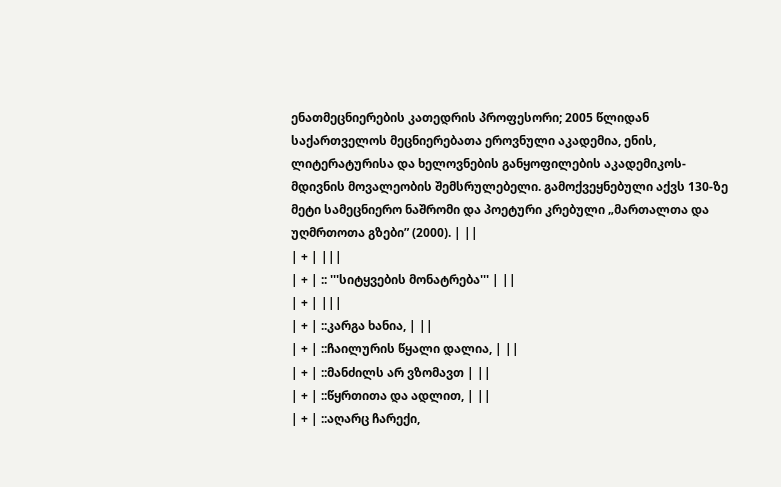ენათმეცნიერების კათედრის პროფესორი; 2005 წლიდან საქართველოს მეცნიერებათა ეროვნული აკადემია, ენის, ლიტერატურისა და ხელოვნების განყოფილების აკადემიკოს-მდივნის მოვალეობის შემსრულებელი. გამოქვეყნებული აქვს 130-ზე მეტი სამეცნიერო ნაშრომი და პოეტური კრებული „მართალთა და უღმრთოთა გზები” (2000). | ||
| + | |||
| + | :: '''სიტყვების მონატრება''' | ||
| + | |||
| + | ::კარგა ხანია, | ||
| + | ::ჩაილურის წყალი დალია, | ||
| + | ::მანძილს არ ვზომავთ | ||
| + | ::წყრთითა და ადლით, | ||
| + | ::აღარც ჩარექი,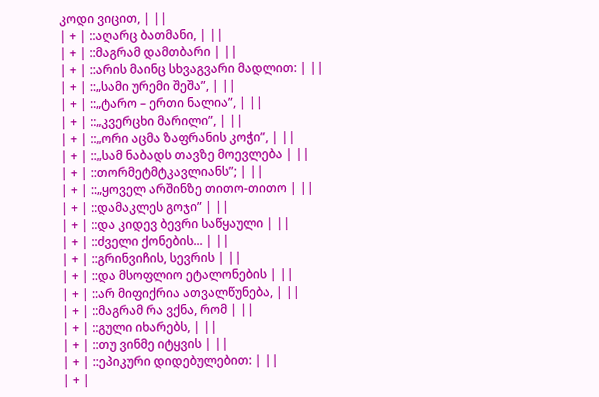კოდი ვიცით, | ||
| + | ::აღარც ბათმანი, | ||
| + | ::მაგრამ დამთბარი | ||
| + | ::არის მაინც სხვაგვარი მადლით: | ||
| + | ::„სამი ურემი შეშა”, | ||
| + | ::„ტარო – ერთი ნალია”, | ||
| + | ::„კვერცხი მარილი”, | ||
| + | ::„ორი აცმა ზაფრანის კოჭი”, | ||
| + | ::„სამ ნაბადს თავზე მოევლება | ||
| + | ::თორმეტმტკავლიანს”; | ||
| + | ::„ყოველ არშინზე თითო-თითო | ||
| + | ::დამაკლეს გოჯი” | ||
| + | ::და კიდევ ბევრი საწყაული | ||
| + | ::ძველი ქონების... | ||
| + | ::გრინვიჩის, სევრის | ||
| + | ::და მსოფლიო ეტალონების | ||
| + | ::არ მიფიქრია ათვალწუნება, | ||
| + | ::მაგრამ რა ვქნა, რომ | ||
| + | ::გული იხარებს, | ||
| + | ::თუ ვინმე იტყვის | ||
| + | ::ეპიკური დიდებულებით: | ||
| + |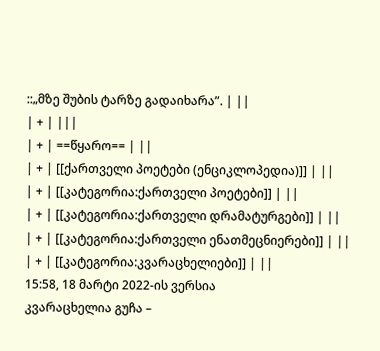::„მზე შუბის ტარზე გადაიხარა”. | ||
| + | |||
| + | ==წყარო== | ||
| + | [[ქართველი პოეტები (ენციკლოპედია)]] | ||
| + | [[კატეგორია:ქართველი პოეტები]] | ||
| + | [[კატეგორია:ქართველი დრამატურგები]] | ||
| + | [[კატეგორია:ქართველი ენათმეცნიერები]] | ||
| + | [[კატეგორია:კვარაცხელიები]] | ||
15:58, 18 მარტი 2022-ის ვერსია
კვარაცხელია გუჩა –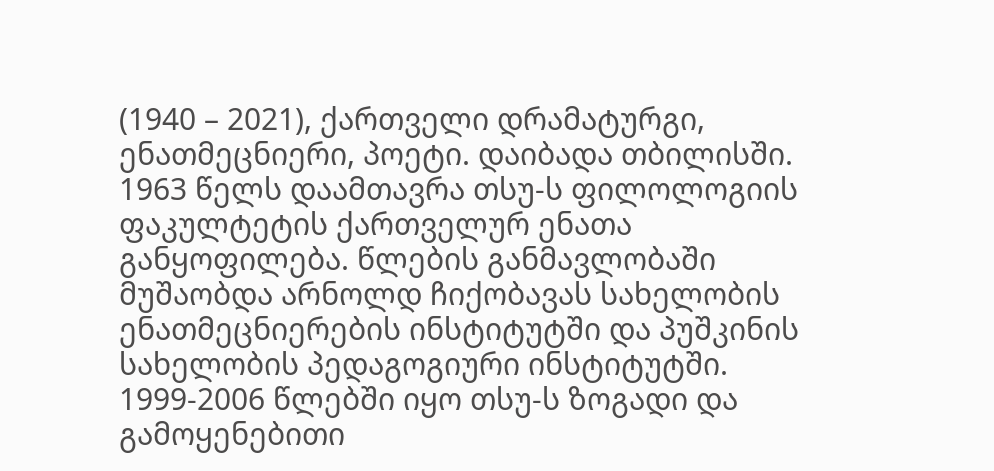(1940 – 2021), ქართველი დრამატურგი, ენათმეცნიერი, პოეტი. დაიბადა თბილისში. 1963 წელს დაამთავრა თსუ-ს ფილოლოგიის ფაკულტეტის ქართველურ ენათა განყოფილება. წლების განმავლობაში მუშაობდა არნოლდ ჩიქობავას სახელობის ენათმეცნიერების ინსტიტუტში და პუშკინის სახელობის პედაგოგიური ინსტიტუტში. 1999-2006 წლებში იყო თსუ-ს ზოგადი და გამოყენებითი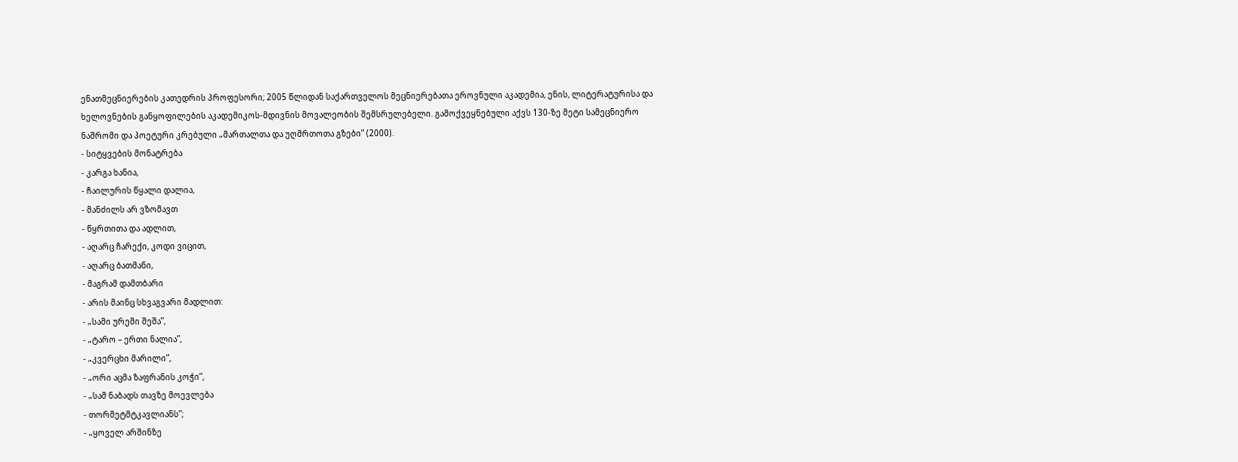ენათმეცნიერების კათედრის პროფესორი; 2005 წლიდან საქართველოს მეცნიერებათა ეროვნული აკადემია, ენის, ლიტერატურისა და ხელოვნების განყოფილების აკადემიკოს-მდივნის მოვალეობის შემსრულებელი. გამოქვეყნებული აქვს 130-ზე მეტი სამეცნიერო ნაშრომი და პოეტური კრებული „მართალთა და უღმრთოთა გზები” (2000).
- სიტყვების მონატრება
- კარგა ხანია,
- ჩაილურის წყალი დალია,
- მანძილს არ ვზომავთ
- წყრთითა და ადლით,
- აღარც ჩარექი, კოდი ვიცით,
- აღარც ბათმანი,
- მაგრამ დამთბარი
- არის მაინც სხვაგვარი მადლით:
- „სამი ურემი შეშა”,
- „ტარო – ერთი ნალია”,
- „კვერცხი მარილი”,
- „ორი აცმა ზაფრანის კოჭი”,
- „სამ ნაბადს თავზე მოევლება
- თორმეტმტკავლიანს”;
- „ყოველ არშინზე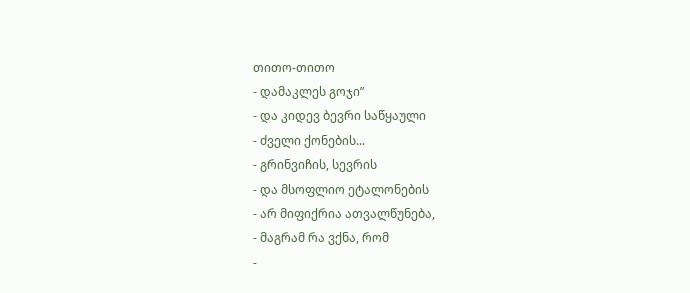თითო-თითო
- დამაკლეს გოჯი”
- და კიდევ ბევრი საწყაული
- ძველი ქონების...
- გრინვიჩის, სევრის
- და მსოფლიო ეტალონების
- არ მიფიქრია ათვალწუნება,
- მაგრამ რა ვქნა, რომ
-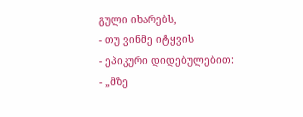გული იხარებს,
- თუ ვინმე იტყვის
- ეპიკური დიდებულებით:
- „მზე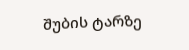შუბის ტარზე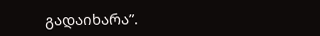გადაიხარა”.